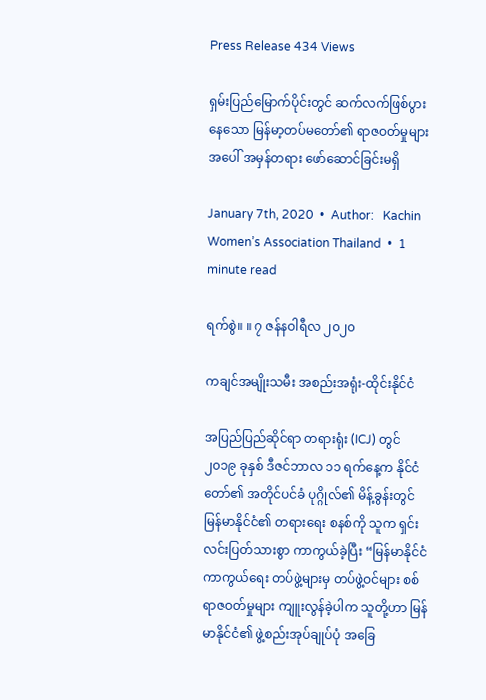Press Release 434 Views

ရှမ်းပြည်မြောက်ပိုင်းတွင် ဆက်လက်ဖြစ်ပွားနေသော မြန်မာ့တပ်မတော်၏ ရာဇဝတ်မှုများအပေါ် အမှန်တရား ဖော်ဆောင်ခြင်းမရှိ

January 7th, 2020  •  Author:   Kachin Women’s Association Thailand  •  1 minute read

ရက်စွဲ။ ။ ၇ ဇန်နဝါရီလ ၂၀၂၀

ကချင်အမျိုးသမီး အစည်းအရုံး-ထိုင်းနိုင်ငံ

အပြည်ပြည်ဆိုင်ရာ တရားရုံး (ICJ) တွင် ၂၀၁၉ ခုနှစ် ဒီဇင်ဘာလ ၁၁ ရက်နေ့က နိုင်ငံတော်၏ အတိုင်ပင်ခံ ပုဂ္ဂိုလ်၏ မိန့်ခွန်းတွင် မြန်မာနိုင်ငံ၏ တရားရေး စနစ်ကို သူက ရှင်းလင်းပြတ်သားစွာ ကာကွယ်ခဲ့ပြီး “မြန်မာနိုင်ငံ ကာကွယ်ရေး တပ်ဖွဲ့များမှ တပ်ဖွဲ့ဝင်များ စစ်ရာဇဝတ်မှုများ ကျူးလွန်ခဲ့ပါက သူတို့ဟာ မြန်မာနိုင်ငံ၏ ဖွဲ့စည်းအုပ်ချုပ်ပုံ အခြေ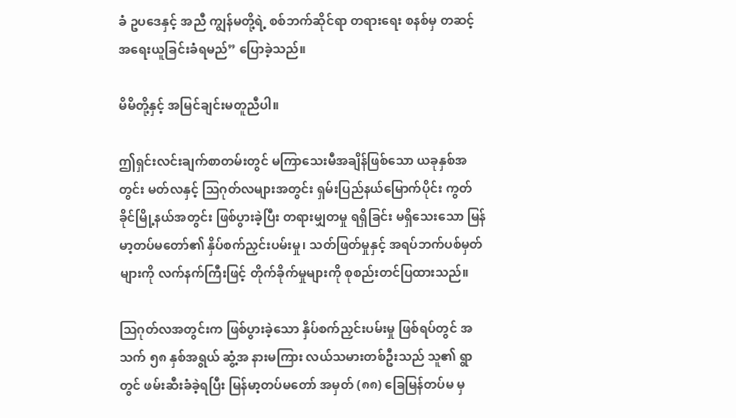ခံ ဥပဒေနှင့် အညီ ကျွန်မတို့ရဲ့ စစ်ဘက်ဆိုင်ရာ တရားရေး စနစ်မှ တဆင့် အရေးယူခြင်းခံရမည်” ပြောခဲ့သည်။

မိမိတို့နှင့် အမြင်ချင်းမတူညီပါ။

ဤရှင်းလင်းချက်စာတမ်းတွင် မကြာသေးမီအချိန်ဖြစ်သော ယခုနှစ်အတွင်း မတ်လနှင့် သြဂုတ်လများအတွင်း ရှမ်းပြည်နယ်မြောက်ပိုင်း ကွတ်ခိုင်မြို့နယ်အတွင်း ဖြစ်ပွားခဲ့ပြီး တရားမျှတမှု ရရှိခြင်း မရှိသေးသော မြန်မာ့တပ်မတော်၏ နှိပ်စက်ညှင်းပမ်းမှု၊ သတ်ဖြတ်မှုနှင့် အရပ်ဘက်ပစ်မှတ်များကို လက်နက်ကြီးဖြင့် တိုက်ခိုက်မှုများကို စုစည်းတင်ပြထားသည်။

သြဂုတ်လအတွင်းက ဖြစ်ပွားခဲ့သော နှိပ်စက်ညှင်းပမ်းမှု ဖြစ်ရပ်တွင် အသက် ၅၈ နှစ်အရွယ် ဆွံ့အ နားမကြား လယ်သမားတစ်ဦးသည် သူ၏ ရွာတွင် ဖမ်းဆီးခံခဲ့ရပြီး မြန်မာ့တပ်မတော် အမှတ် (၈၈) ခြေမြန်တပ်မ မှ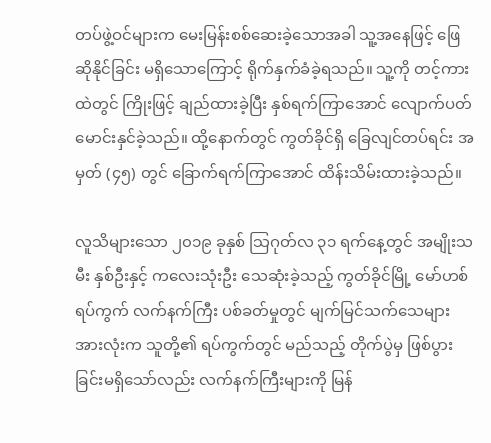တပ်ဖွဲ့ဝင်များက မေးမြန်းစစ်ဆေးခဲ့သောအခါ သူ့အနေဖြင့် ဖြေဆိုနိုင်ခြင်း မရှိသောကြောင့် ရိုက်နှက်ခံခဲ့ရသည်။ သူ့ကို တင့်ကားထဲတွင် ကြိုးဖြင့် ချည်ထားခဲ့ပြီး နှစ်ရက်ကြာအောင် လျောက်ပတ်မောင်းနှင်ခဲ့သည်။ ထို့နောက်တွင် ကွတ်ခိုင်ရှိ ခြေလျင်တပ်ရင်း အမှတ် (၄၅) တွင် ခြောက်ရက်ကြာအောင် ထိန်းသိမ်းထားခဲ့သည်။

လူသိများသော ၂၀၁၉ ခုနှစ် သြဂုတ်လ ၃၁ ရက်နေ့တွင် အမျိုးသမီး နှစ်ဦးနှင့် ကလေးသုံးဦး သေဆုံးခဲ့သည့် ကွတ်ခိုင်မြို့ မော်ဟစ် ရပ်ကွက် လက်နက်ကြီး ပစ်ခတ်မှုတွင် မျက်မြင်သက်သေများ အားလုံးက သူတို့၏ ရပ်ကွက်တွင် မည်သည့် တိုက်ပွဲမှ ဖြစ်ပွားခြင်းမရှိသော်လည်း လက်နက်ကြီးများကို မြန်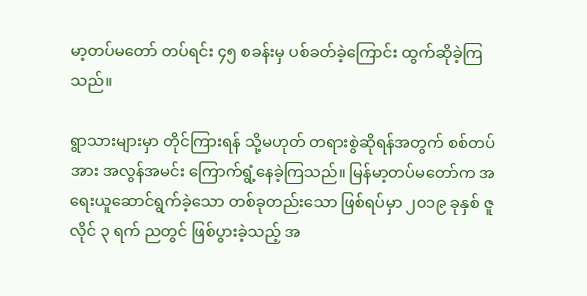မာ့တပ်မတော် တပ်ရင်း ၄၅ စခန်းမှ ပစ်ခတ်ခဲ့ကြောင်း ထွက်ဆိုခဲ့ကြသည်။

ရွာသားများမှာ တိုင်ကြားရန် သို့မဟုတ် တရားစွဲဆိုရန်အတွက် စစ်တပ်အား အလွန်အမင်း ကြောက်ရွံ့နေခဲ့ကြသည်။ မြန်မာ့တပ်မတော်က အရေးယူဆောင်ရွက်ခဲ့သော တစ်ခုတည်းသော ဖြစ်ရပ်မှာ ၂၀၁၉ ခုနှစ် ဇူလိုင် ၃ ရက် ညတွင် ဖြစ်ပွားခဲ့သည့် အ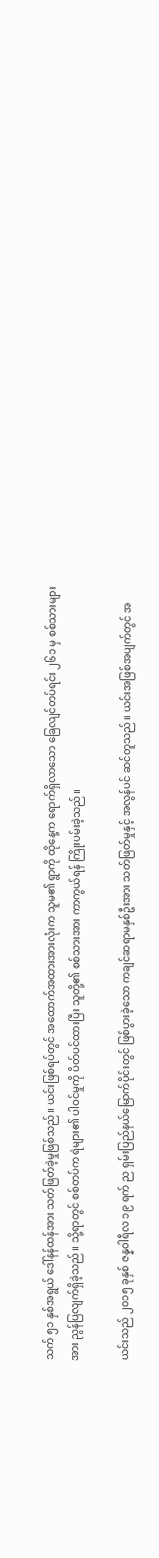သက် ၅၁ နှစ်အရွယ် ဒေါ်နန်ထန်အား သတ်ဖြတ်ခဲ့မှုဖြစ်သည်။ ယင်းဖြစ်ရပ်တွင် အထောက်အထားအားလုံးက သူမ၏ ရွာကို ထိုနေ့က ရောက်ရှိလာသော ခြေလျင်တပ်ရင်း ၂၆၁ မှ စစ်သားများအား ညွန်ပြလျက်ရှိခဲ့သည်။ သို့ရာတွင် စစ်တပ်က ရဲများ၏ ပါဝင်မှုကို ပိတ်ပင်ထားပြီး သူတို့၏ စစ်သားအား ကာကွယ်ရန် ကြိုးပမ်းခဲ့သည်။

ယင်းသည် ၂၀၁၅ ခုနှစ် ဇန္နဝါရီလ ၁၉ ရက် ည ရှမ်းပြည်နယ်မြောက်ပိုင်းတွင် ဖြစ်ပွားခဲ့သော ကချင်ဆရာမနှစ်ဦးအား သတ်ဖြတ်မှုနှင့် အလွန်ပင် ဆင်တူသည်။ ယင်းအဖြစ်အပျက်တွင် အ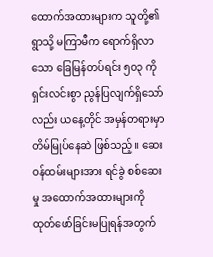ထောက်အထားများက သူတို့၏ ရွာသို့ မကြာမီက ရောက်ရှိလာသော ခြေမြန်တပ်ရင်း ၅၀၃ ကို ရှင်းလင်းစွာ ညွန်ပြလျက်ရှိသော်လည်း ယနေ့တိုင် အမှန်တရားမှာ တိမ်မြုပ်နေဆဲ ဖြစ်သည့်။ ဆေးဝန်ထမ်းများအား ရင်ခွဲ စစ်ဆေးမှု အထောက်အထားများကို ထုတ်ဖော်ခြင်းမပြုရန်အတွက်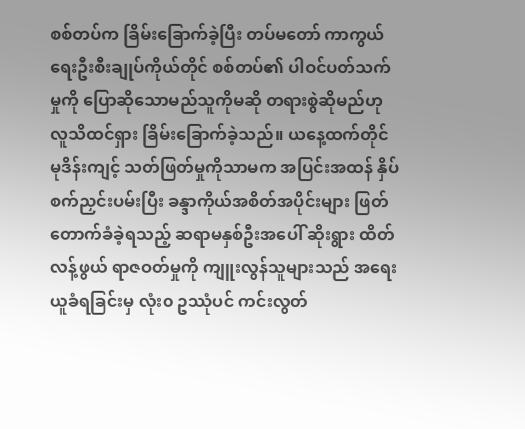စစ်တပ်က ခြိမ်းခြောက်ခဲ့ပြီး တပ်မတော် ကာကွယ်ရေးဦးစီးချုပ်ကိုယ်တိုင် စစ်တပ်၏ ပါဝင်ပတ်သက်မှုကို ပြောဆိုသောမည်သူကိုမဆို တရားစွဲဆိုမည်ဟု လူသိထင်ရှား ခြိမ်းခြောက်ခဲ့သည်။ ယနေ့ထက်တိုင် မုဒိန်းကျင့် သတ်ဖြတ်မှုကိုသာမက အပြင်းအထန် နှိပ်စက်ညှင်းပမ်းပြီး ခန္ဒာကိုယ်အစိတ်အပိုင်းများ ဖြတ်တောက်ခံခဲ့ရသည့် ဆရာမနှစ်ဦးအပေါ် ဆိုးရွား ထိတ်လန့်ဖွယ် ရာဇဝတ်မှုကို ကျူးလွန်သူများသည် အရေးယူခံရခြင်းမှ လုံး၀ ဥဿုံပင် ကင်းလွတ်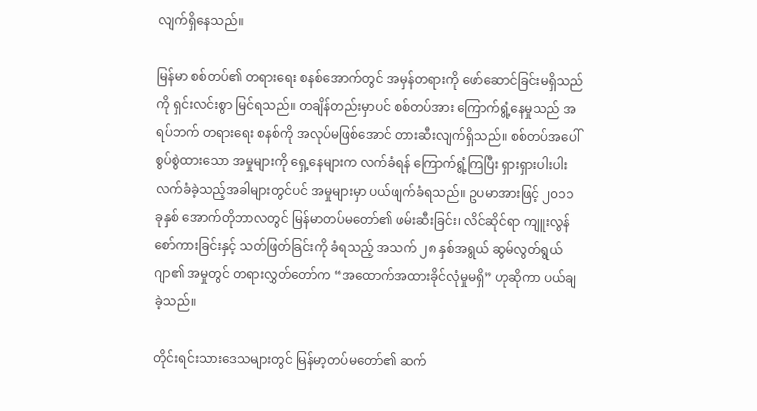လျက်ရှိနေသည်။

မြန်မာ စစ်တပ်၏ တရားရေး စနစ်အောက်တွင် အမှန်တရားကို ဖော်ဆောင်ခြင်းမရှိသည်ကို ရှင်းလင်းစွာ မြင်ရသည်။ တချိန်တည်းမှာပင် စစ်တပ်အား ကြောက်ရွံ့နေမှုသည် အရပ်ဘက် တရားရေး စနစ်ကို အလုပ်မဖြစ်အောင် တားဆီးလျက်ရှိသည်။ စစ်တပ်အပေါ် စွပ်စွဲထားသော အမှုများကို ရှေ့နေများက လက်ခံရန် ကြောက်ရွံ့ကြပြီး ရှားရှားပါးပါး လက်ခံခဲ့သည့်အခါများတွင်ပင် အမှုများမှာ ပယ်ဖျက်ခံရသည်။ ဥပမာအားဖြင့် ၂၀၁၁ ခုနှစ် အောက်တိုဘာလတွင် မြန်မာတပ်မတော်၏ ဖမ်းဆီးခြင်း၊ လိင်ဆိုင်ရာ ကျူးလွန်စော်ကားခြင်းနှင့် သတ်ဖြတ်ခြင်းကို ခံရသည့် အသက် ၂၈ နှစ်အရွယ် ဆွမ်လွတ်ရွယ်ဂျာ၏ အမှုတွင် တရားလွှတ်တော်က “အထောက်အထားခိုင်လုံမှုမရှိ” ဟုဆိုကာ ပယ်ချခဲ့သည်။

တိုင်းရင်းသားဒေသများတွင် မြန်မာ့တပ်မတော်၏ ဆက်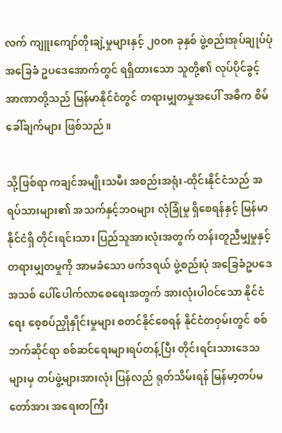လက် ကျူးကျော်တိုးချဲ့မှုများနှင့် ၂၀၀၈ ခုနှစ် ဖွဲ့စည်းအုပ်ချုပ်ပုံ အခြေခံ ဥပဒေအောက်တွင် ရရှိထားသော သူတို့၏ လုပ်ပိုင်ခွင့်အာဏာတို့သည် မြန်မာနိုင်ငံတွင် တရားမျှတမှုအပေါ် အဓိက စိမ်ခေါ်ချက်များ ဖြစ်သည်။

သို့ဖြစ်ရာ ကချင်အမျိုးသမီး အစည်းအရုံး-ထိုင်းနိုင်ငံသည် အရပ်သားများ၏ အသက်နှင့်ဘဝများ လုံခြုံမှု ရှိစေရန်နှင့် မြန်မာနိုင်ငံရှိ တိုင်းရင်းသား ပြည်သူအားလုံးအတွက် တန်းတူညီမျှမှုနှင့် တရားမျှတမှုကို အာမခံသော ဖက်ဒရယ် ဖွဲ့စည်းပုံ အခြေခံဥပဒေအသစ် ပေါ်ပေါက်လာစေရေးအတွက် အားလုံးပါဝင်သော နိုင်ငံရေး စေ့စပ်ညှိုနှိုင်းမှုများ စတင်နိုင်စေရန် နိုင်ငံတဝှမ်းတွင် စစ်ဘက်ဆိုင်ရာ စစ်ဆင်ရေးများရပ်တန့်ပြီး တိုင်းရင်းသားဒေသများမှ တပ်ဖွဲ့များအားလုံး ပြန်လည် ရုတ်သိမ်းရန် မြန်မာ့တပ်မတော်အား အရေးတကြီး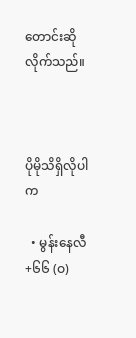တောင်းဆိုလိုက်သည်။



ပိုမိုသိရှိလိုပါက

  • မွန်းနေလီ +၆၆ (ဝ)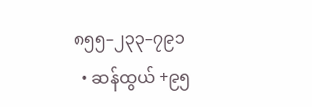၈၅၅–၂၃၃–၇၉၁
  • ဆန်ထွယ် +၉၅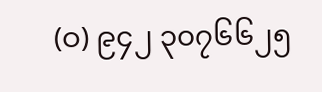(ဝ) ၉၄၂ ၃၀၇၆၆၂၅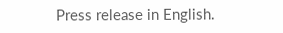Press release in English.